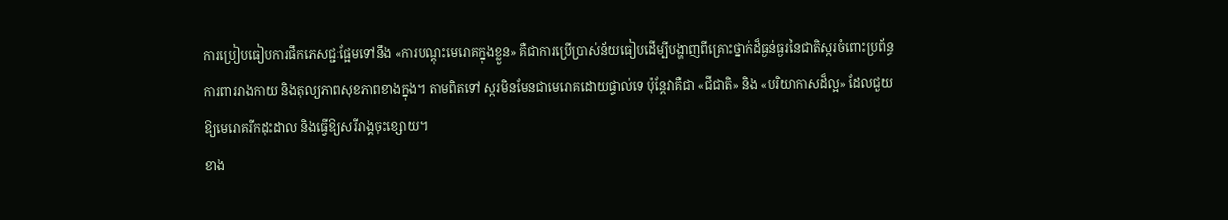ការប្រៀបធៀបការផឹកភេសជ្ជៈផ្អែមទៅនឹង «ការបណ្តុះមេរោគក្នុងខ្លួន» គឺជាការប្រើប្រាស់ន័យធៀបដើម្បីបង្ហាញពីគ្រោះថ្នាក់ដ៏ធ្ងន់ធ្ងរនៃជាតិស្ករចំពោះប្រព័ន្ធការពាររាងកាយ និងតុល្យភាពសុខភាពខាងក្នុង។ តាមពិតទៅ ស្ករមិនមែនជាមេរោគដោយផ្ទាល់ទេ ប៉ុន្តែវាគឺជា «ជីជាតិ» និង «បរិយាកាសដ៏ល្អ» ដែលជួយឱ្យមេរោគរីកដុះដាល និងធ្វើឱ្យសរីរាង្គចុះខ្សោយ។
ខាង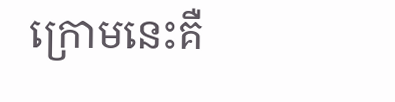ក្រោមនេះគឺ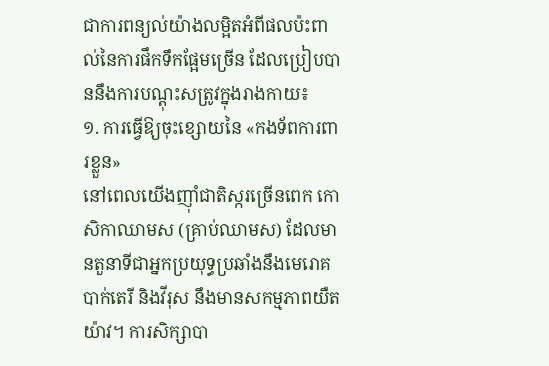ជាការពន្យល់យ៉ាងលម្អិតអំពីផលប៉ះពាល់នៃការផឹកទឹកផ្អែមច្រើន ដែលប្រៀបបាននឹងការបណ្តុះសត្រូវក្នុងរាងកាយ៖
១. ការធ្វើឱ្យចុះខ្សោយនៃ «កងទ័ពការពារខ្លួន»
នៅពេលយើងញ៉ាំជាតិស្ករច្រើនពេក កោសិកាឈាមស (គ្រាប់ឈាមស) ដែលមានតួនាទីជាអ្នកប្រយុទ្ធប្រឆាំងនឹងមេរោគ បាក់តេរី និងវីរុស នឹងមានសកម្មភាពយឺតយ៉ាវ។ ការសិក្សាបា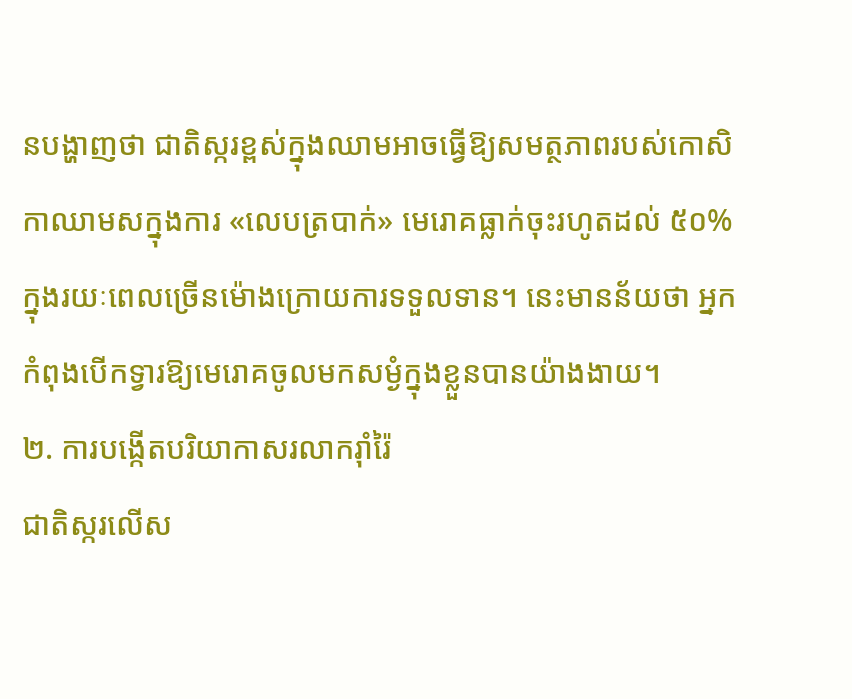នបង្ហាញថា ជាតិស្ករខ្ពស់ក្នុងឈាមអាចធ្វើឱ្យសមត្ថភាពរបស់កោសិកាឈាមសក្នុងការ «លេបត្របាក់» មេរោគធ្លាក់ចុះរហូតដល់ ៥០% ក្នុងរយៈពេលច្រើនម៉ោងក្រោយការទទួលទាន។ នេះមានន័យថា អ្នកកំពុងបើកទ្វារឱ្យមេរោគចូលមកសម្ងំក្នុងខ្លួនបានយ៉ាងងាយ។
២. ការបង្កើតបរិយាកាសរលាករ៉ាំរ៉ៃ
ជាតិស្ករលើស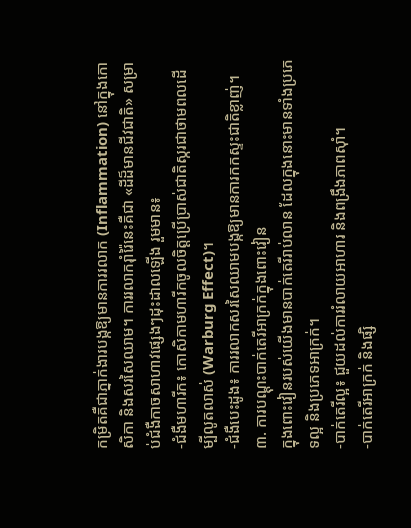កម្រិតគឺជាភ្នាក់ងារបង្កឱ្យមានការរលាក (Inflammation) នៅក្នុងកោសិកា និងសរសៃឈាម។ ការរលាករ៉ាំរ៉ៃនេះគឺជា «ដីដ៏មានជីវជាតិ» សម្រាប់ជំងឺកាចសាហាវផ្សេងៗដុះដាលឡើង រួមមាន៖
-ជំងឺមហារីក៖ កោសិកាមហារីកចូលចិត្តប្រើប្រាស់ជាតិស្ករជាថាមពលដើម្បីលូតលាស់ (Warburg Effect)។
-ជំងឺបេះដូង៖ ការរលាកសរសៃឈាមបង្កឱ្យមានការកកស្ទះជាតិខ្លាញ់។
៣. ការបណ្តុះបាក់តេរីអាក្រក់ក្នុងពោះវៀន
ក្នុងពោះវៀនរបស់យើងមានបាក់តេរីរាប់លាន ដែលក្នុងនោះមានទាំងប្រភេទល្អ និងប្រភេទអាក្រក់។
-បាក់តេរីល្អ៖ ជួយដល់ការរំលាយអាហារ និងពង្រឹងភាពស៊ាំ។
-បាក់តេរីអាក្រក់ និងផ្សិ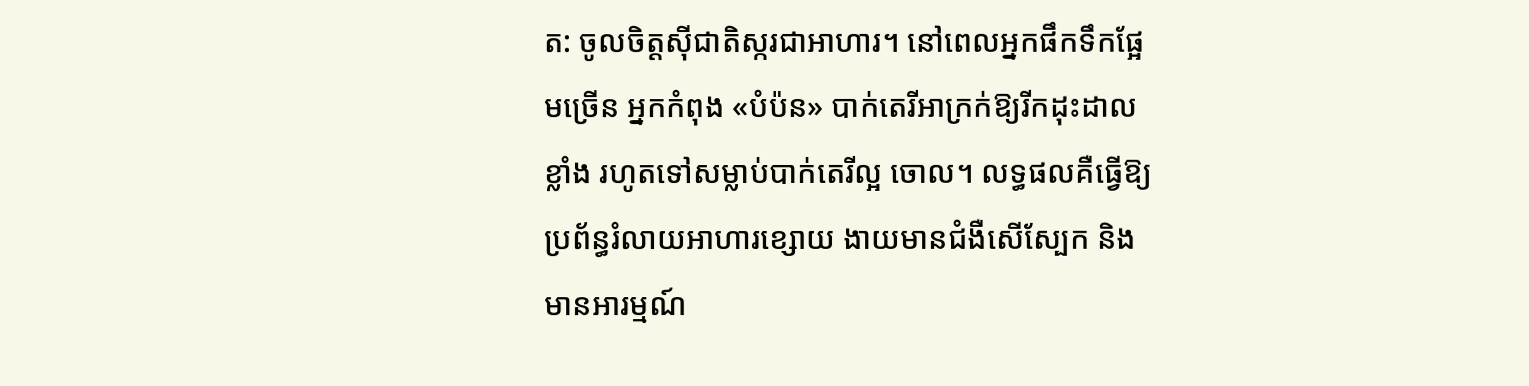ត: ចូលចិត្តស៊ីជាតិស្ករជាអាហារ។ នៅពេលអ្នកផឹកទឹកផ្អែមច្រើន អ្នកកំពុង «បំប៉ន» បាក់តេរីអាក្រក់ឱ្យរីកដុះដាលខ្លាំង រហូតទៅសម្លាប់បាក់តេរីល្អ ចោល។ លទ្ធផលគឺធ្វើឱ្យប្រព័ន្ធរំលាយអាហារខ្សោយ ងាយមានជំងឺសើស្បែក និងមានអារម្មណ៍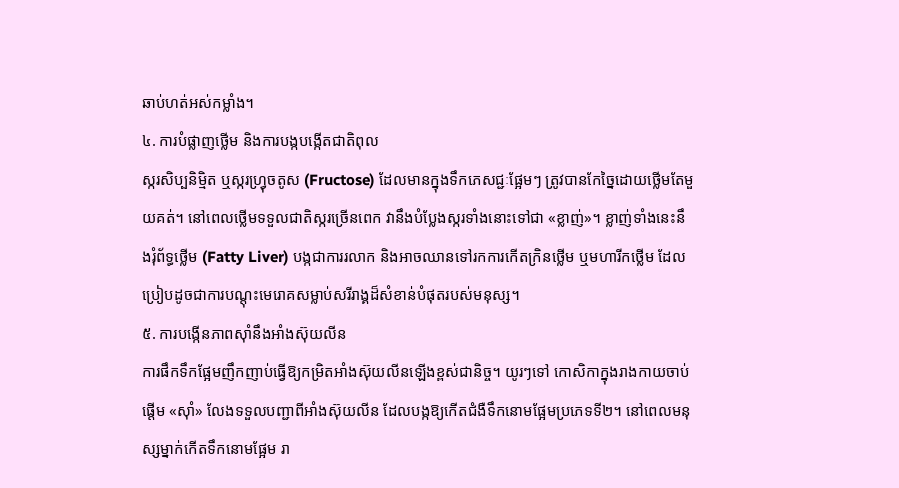ឆាប់ហត់អស់កម្លាំង។
៤. ការបំផ្លាញថ្លើម និងការបង្កបង្កើតជាតិពុល
ស្ករសិប្បនិម្មិត ឬស្ករហ្វ្រុចតូស (Fructose) ដែលមានក្នុងទឹកភេសជ្ជៈផ្អែមៗ ត្រូវបានកែច្នៃដោយថ្លើមតែមួយគត់។ នៅពេលថ្លើមទទួលជាតិស្ករច្រើនពេក វានឹងបំប្លែងស្ករទាំងនោះទៅជា «ខ្លាញ់»។ ខ្លាញ់ទាំងនេះនឹងរុំព័ទ្ធថ្លើម (Fatty Liver) បង្កជាការរលាក និងអាចឈានទៅរកការកើតក្រិនថ្លើម ឬមហារីកថ្លើម ដែលប្រៀបដូចជាការបណ្តុះមេរោគសម្លាប់សរីរាង្គដ៏សំខាន់បំផុតរបស់មនុស្ស។
៥. ការបង្កើនភាពស៊ាំនឹងអាំងស៊ុយលីន
ការផឹកទឹកផ្អែមញឹកញាប់ធ្វើឱ្យកម្រិតអាំងស៊ុយលីនឡើងខ្ពស់ជានិច្ច។ យូរៗទៅ កោសិកាក្នុងរាងកាយចាប់ផ្តើម «ស៊ាំ» លែងទទួលបញ្ជាពីអាំងស៊ុយលីន ដែលបង្កឱ្យកើតជំងឺទឹកនោមផ្អែមប្រភេទទី២។ នៅពេលមនុស្សម្នាក់កើតទឹកនោមផ្អែម រា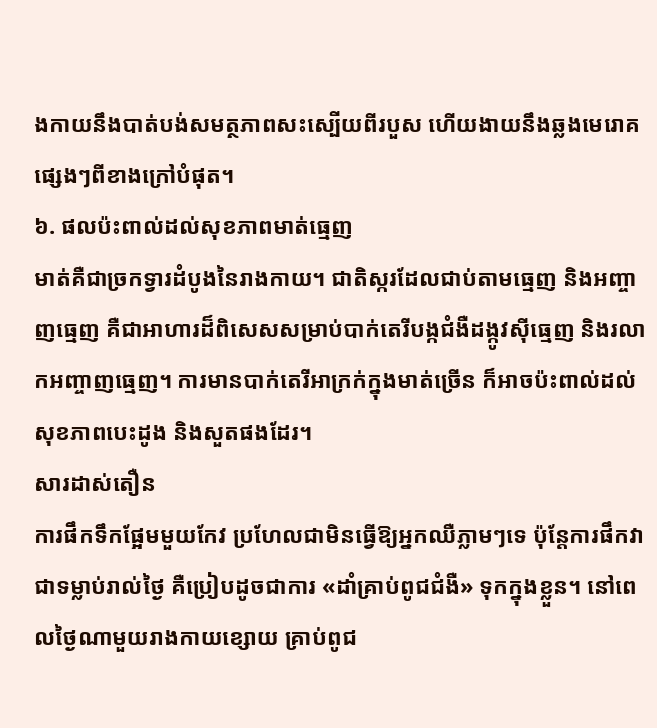ងកាយនឹងបាត់បង់សមត្ថភាពសះស្បើយពីរបួស ហើយងាយនឹងឆ្លងមេរោគផ្សេងៗពីខាងក្រៅបំផុត។
៦. ផលប៉ះពាល់ដល់សុខភាពមាត់ធ្មេញ
មាត់គឺជាច្រកទ្វារដំបូងនៃរាងកាយ។ ជាតិស្ករដែលជាប់តាមធ្មេញ និងអញ្ចាញធ្មេញ គឺជាអាហារដ៏ពិសេសសម្រាប់បាក់តេរីបង្កជំងឺដង្កូវស៊ីធ្មេញ និងរលាកអញ្ចាញធ្មេញ។ ការមានបាក់តេរីអាក្រក់ក្នុងមាត់ច្រើន ក៏អាចប៉ះពាល់ដល់សុខភាពបេះដូង និងសួតផងដែរ។
សារដាស់តឿន
ការផឹកទឹកផ្អែមមួយកែវ ប្រហែលជាមិនធ្វើឱ្យអ្នកឈឺភ្លាមៗទេ ប៉ុន្តែការផឹកវាជាទម្លាប់រាល់ថ្ងៃ គឺប្រៀបដូចជាការ «ដាំគ្រាប់ពូជជំងឺ» ទុកក្នុងខ្លួន។ នៅពេលថ្ងៃណាមួយរាងកាយខ្សោយ គ្រាប់ពូជ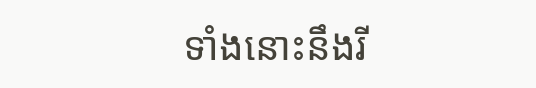ទាំងនោះនឹងរី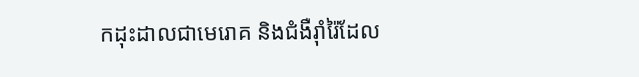កដុះដាលជាមេរោគ និងជំងឺរ៉ាំរ៉ៃដែល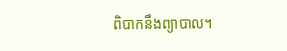ពិបាកនឹងព្យាបាល។